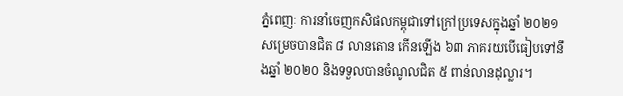ភ្នំពេញៈ ការនាំចេញកសិផលកម្ពុជាទៅក្រៅប្រទេសក្នុងឆ្នាំ ២០២១ សម្រេចបានជិត ៨ លានតោន កើនឡើង ៦៣ ភាគរយបើធៀបទៅនឹងឆ្នាំ ២០២០ និងទទួលបានចំណូលជិត ៥ ពាន់លានដុល្លារ។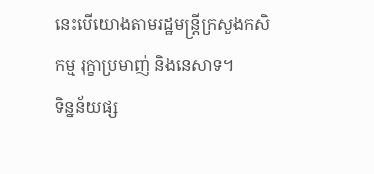នេះបើយោងតាមរដ្ឋមន្ត្រីក្រសួងកសិកម្ម រុក្ខាប្រមាញ់ និងនេសាទ។
ទិន្នន័យផ្ស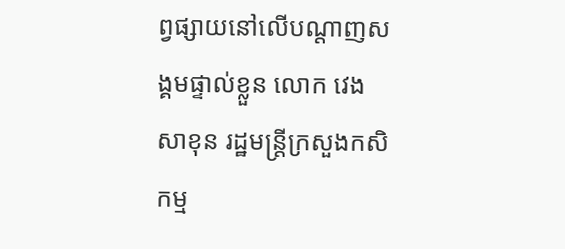ព្វផ្សាយនៅលើបណ្តាញសង្គមផ្ទាល់ខ្លួន លោក វេង សាខុន រដ្ឋមន្ត្រីក្រសួងកសិកម្ម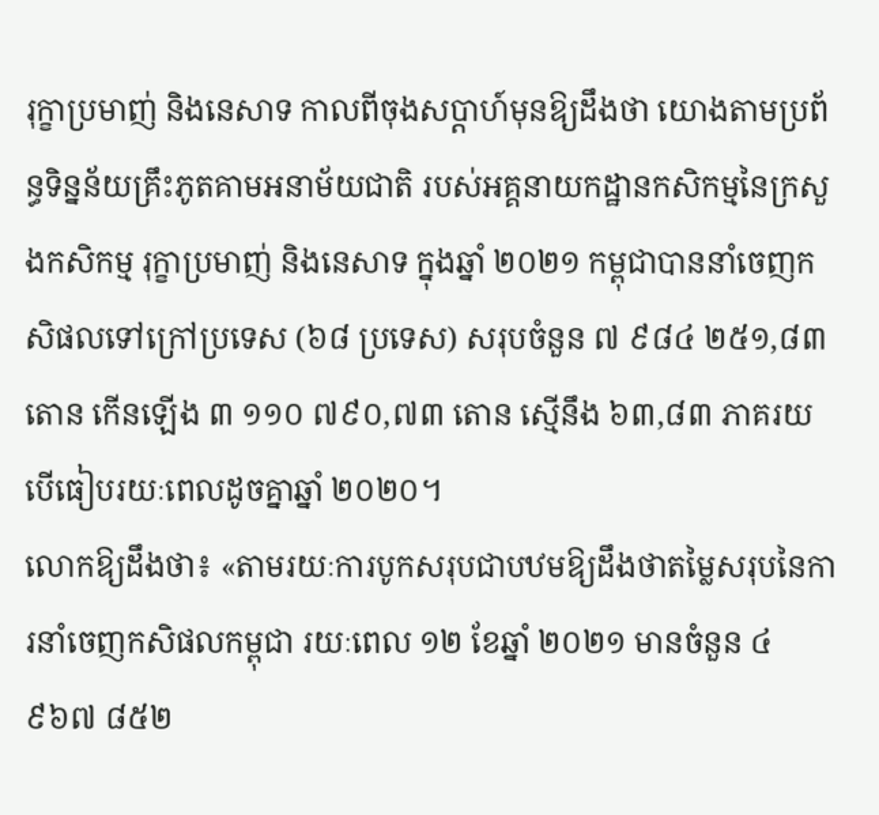រុក្ខាប្រមាញ់ និងនេសាទ កាលពីចុងសប្តាហ៍មុនឱ្យដឹងថា យោងតាមប្រព័ន្ធទិន្នន័យគ្រឹះភូតគាមអនាម័យជាតិ របស់អគ្គនាយកដ្ឋានកសិកម្មនៃក្រសួងកសិកម្ម រុក្ខាប្រមាញ់ និងនេសាទ ក្នុងឆ្នាំ ២០២១ កម្ពុជាបាននាំចេញកសិផលទៅក្រៅប្រទេស (៦៨ ប្រទេស) សរុបចំនួន ៧ ៩៨៤ ២៥១,៨៣ តោន កើនឡើង ៣ ១១០ ៧៩០,៧៣ តោន ស្មើនឹង ៦៣,៨៣ ភាគរយ បើធៀបរយៈពេលដូចគ្នាឆ្នាំ ២០២០។
លោកឱ្យដឹងថា៖ «តាមរយៈការបូកសរុបជាបឋមឱ្យដឹងថាតម្លៃសរុបនៃការនាំចេញកសិផលកម្ពុជា រយៈពេល ១២ ខែឆ្នាំ ២០២១ មានចំនួន ៤ ៩៦៧ ៨៥២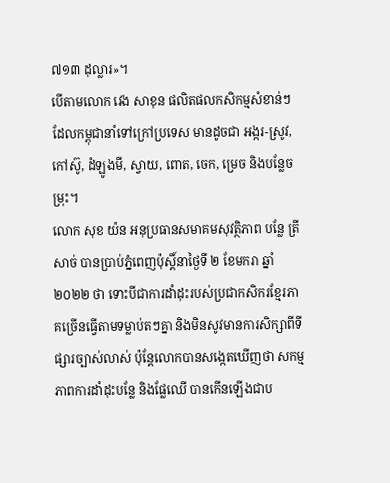៧១៣ ដុល្លារ»។
បើតាមលោក វេង សាខុន ផលិតផលកសិកម្មសំខាន់ៗដែលកម្ពុជានាំទៅក្រៅប្រទេស មានដូចជា អង្ករ-ស្រូវ, កៅស៊ូ, ដំឡូងមី, ស្វាយ, ពោត, ចេក, ម្រេច និងបន្លែចម្រុះ។
លោក សុខ យ៉ន អនុប្រធានសមាគមសុវត្ថិភាព បន្លែ ត្រី សាច់ បានប្រាប់ភ្នំពេញប៉ុស្តិ៍នាថ្ងៃទី ២ ខែមករា ឆ្នាំ ២០២២ ថា ទោះបីជាការដាំដុះរបស់ប្រជាកសិករខ្មែរភាគច្រើនធ្វើតាមទម្លាប់តៗគ្នា និងមិនសូវមានការសិក្សាពីទីផ្សារច្បាស់លាស់ ប៉ុន្តែលោកបានសង្កេតឃើញថា សកម្មភាពការដាំដុះបន្លែ និងផ្លែឈើ បានកើនឡើងជាប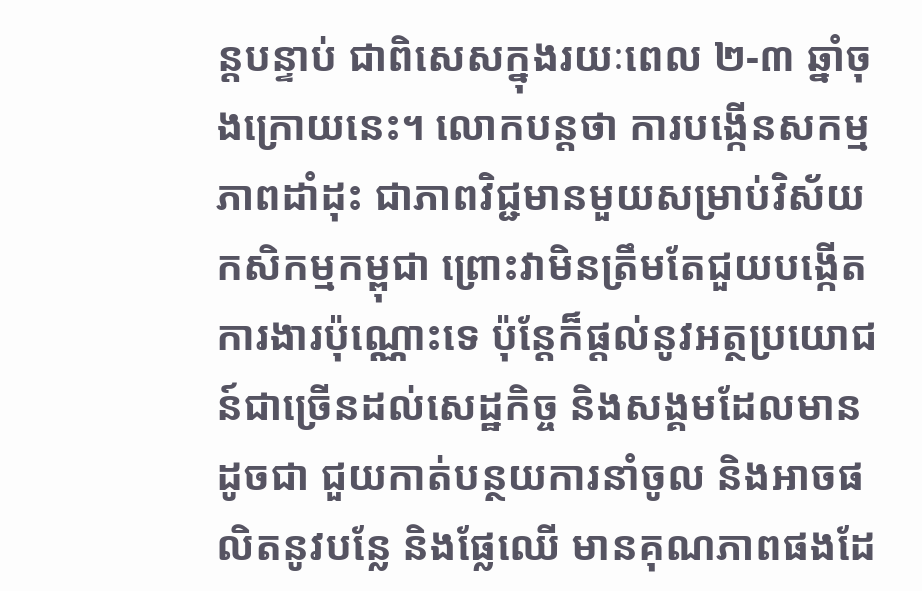ន្តបន្ទាប់ ជាពិសេសក្នុងរយៈពេល ២-៣ ឆ្នាំចុងក្រោយនេះ។ លោកបន្តថា ការបង្កើនសកម្មភាពដាំដុះ ជាភាពវិជ្ជមានមួយសម្រាប់វិស័យកសិកម្មកម្ពុជា ព្រោះវាមិនត្រឹមតែជួយបង្កើតការងារប៉ុណ្ណោះទេ ប៉ុន្តែក៏ផ្តល់នូវអត្ថប្រយោជន៍ជាច្រើនដល់សេដ្ឋកិច្ច និងសង្គមដែលមានដូចជា ជួយកាត់បន្ថយការនាំចូល និងអាចផលិតនូវបន្លែ និងផ្លែឈើ មានគុណភាពផងដែ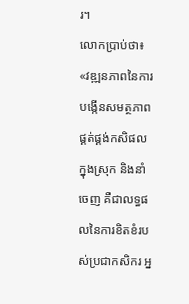រ។
លោកប្រាប់ថា៖ «វឌ្ឍនភាពនៃការបង្កើនសមត្ថភាពផ្គត់ផ្គង់កសិផលក្នុងស្រុក និងនាំចេញ គឺជាលទ្ធផលនៃការខិតខំរបស់ប្រជាកសិករ អ្ន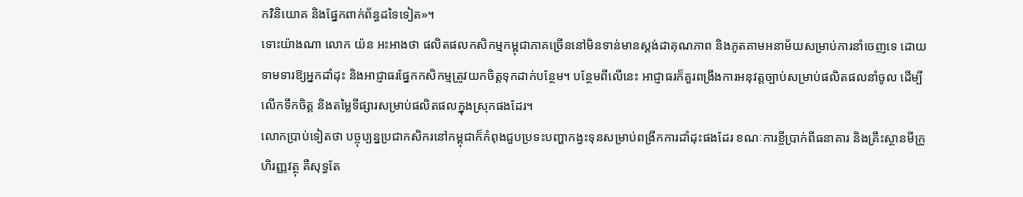កវិនិយោគ និងផ្នែកពាក់ព័ន្ធដទៃទៀត»។
ទោះយ៉ាងណា លោក យ៉ន អះអាងថា ផលិតផលកសិកម្មកម្ពុជាភាគច្រើននៅមិនទាន់មានស្តង់ដាគុណភាព និងភូតគាមអនាម័យសម្រាប់ការនាំចេញទេ ដោយទាមទារឱ្យអ្នកដាំដុះ និងអាជ្ញាធរផ្នែកកសិកម្មត្រូវយកចិត្តទុកដាក់បន្ថែម។ បន្ថែមពីលើនេះ អាជ្ញាធរក៏គួរពង្រឹងការអនុវត្តច្បាប់សម្រាប់ផលិតផលនាំចូល ដើម្បីលើកទឹកចិត្ត និងតម្លៃទីផ្សារសម្រាប់ផលិតផលក្នុងស្រុកផងដែរ។
លោកប្រាប់ទៀតថា បច្ចុប្បន្នប្រជាកសិករនៅកម្ពុជាក៏កំពុងជួបប្រទះបញ្ហាកង្វះទុនសម្រាប់ពង្រីកការដាំដុះផងដែរ ខណៈការខ្ចីប្រាក់ពីធនាគារ និងគ្រឹះស្ថានមីក្រូហិរញ្ញវត្ថុ គឺសុទ្ធតែ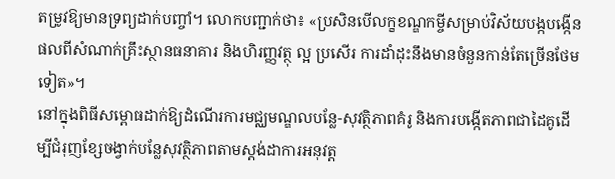តម្រូវឱ្យមានទ្រព្យដាក់បញ្ចាំ។ លោកបញ្ជាក់ថា៖ «ប្រសិនបើលក្ខខណ្ឌកម្ចីសម្រាប់វិស័យបង្កបង្កើនផលពីសំណាក់គ្រឹះស្ថានធនាគារ និងហិរញ្ញវត្ថុ ល្អ ប្រសើរ ការដាំដុះនឹងមានចំនួនកាន់តែច្រើនថែមទៀត»។
នៅក្នុងពិធីសម្ពោធដាក់ឱ្យដំណើរការមជ្ឈមណ្ឌលបន្លែ-សុវត្ថិភាពគំរូ និងការបង្កើតភាពជាដៃគូដើម្បីជំរុញខ្សែចង្វាក់បន្លែសុវត្ថិភាពតាមស្តង់ដាការអនុវត្ត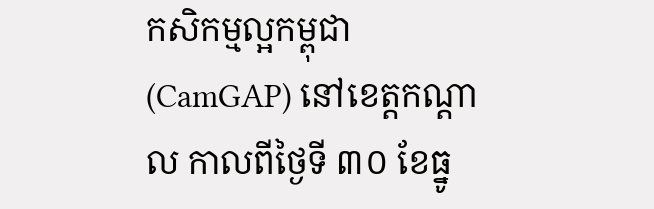កសិកម្មល្អកម្ពុជា (CamGAP) នៅខេត្តកណ្តាល កាលពីថ្ងៃទី ៣០ ខែធ្នូ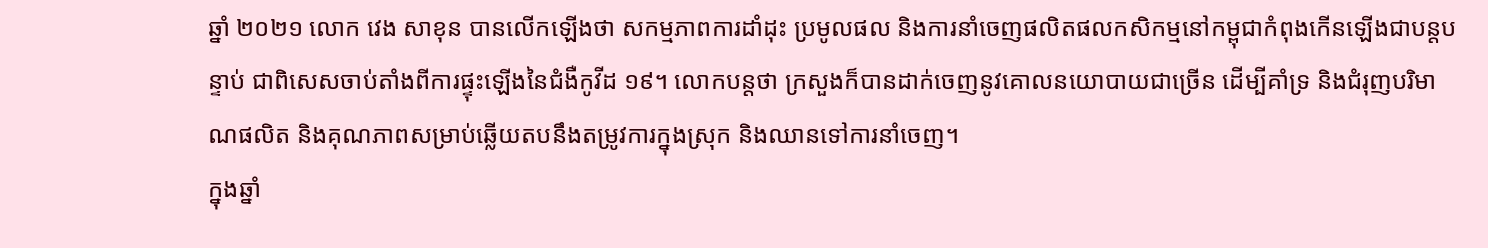ឆ្នាំ ២០២១ លោក វេង សាខុន បានលើកឡើងថា សកម្មភាពការដាំដុះ ប្រមូលផល និងការនាំចេញផលិតផលកសិកម្មនៅកម្ពុជាកំពុងកើនឡើងជាបន្តបន្ទាប់ ជាពិសេសចាប់តាំងពីការផ្ទុះឡើងនៃជំងឺកូវីដ ១៩។ លោកបន្តថា ក្រសួងក៏បានដាក់ចេញនូវគោលនយោបាយជាច្រើន ដើម្បីគាំទ្រ និងជំរុញបរិមាណផលិត និងគុណភាពសម្រាប់ឆ្លើយតបនឹងតម្រូវការក្នុងស្រុក និងឈានទៅការនាំចេញ។
ក្នុងឆ្នាំ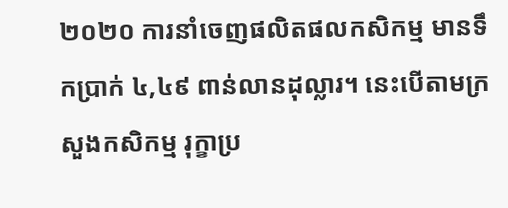២០២០ ការនាំចេញផលិតផលកសិកម្ម មានទឹកប្រាក់ ៤,៤៩ ពាន់លានដុល្លារ។ នេះបើតាមក្រសួងកសិកម្ម រុក្ខាប្រ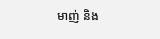មាញ់ និង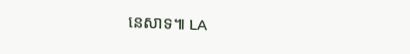នេសាទ៕ LA